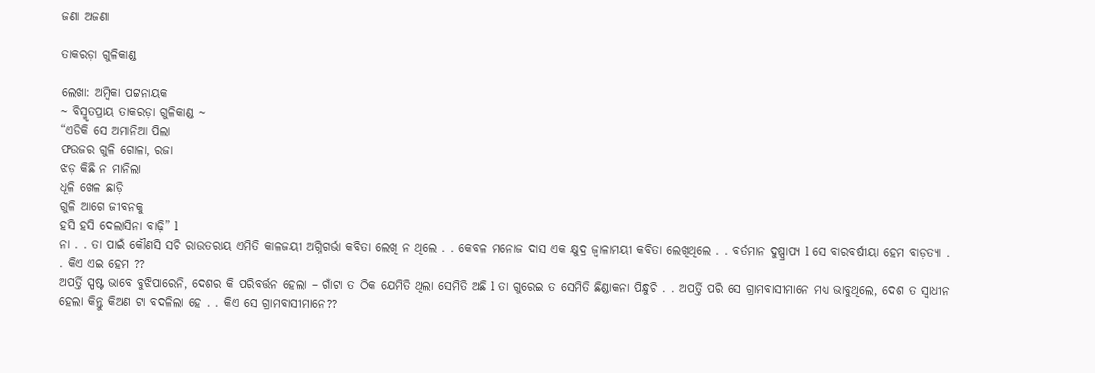ଜଣା ଅଜଣା

ତାକରଡ଼ା ଗୁଳିକାଣ୍ଡ

ଲେଖା: ଅମ୍ବିକା ପଟ୍ଟନାୟକ
~ ବିସ୍ମୃତପ୍ରାୟ ତାକରଡ଼ା ଗୁଳିକାଣ୍ଡ ~
“ଏଡିକି ସେ ଅମାନିଆ ପିଲା
ଫଉଜର ଗୁଳି ଗୋଳା, ରଜା
ଝଡ଼ କିଛି ନ ମାନିଲା
ଧୂଳି ଖେଳ ଛାଡ଼ି
ଗୁଳି ଆଗେ ଜୀବନକୁ
ହସି ହସି ଦେଲାସିନା ବାଢ଼ି” l
ନା . . ତା ପାଇଁ କୌଣସି ସଚି ରାଉତରାୟ ଏମିତି କାଳଜୟୀ ଅଗ୍ନିଗର୍ଭା କବିତା ଲେଖି ନ ଥିଲେ . . କେବଳ ମନୋଜ ଦାସ ଏକ କ୍ଷୁଦ୍ର ଜ୍ୱାଳାମୟୀ କବିତା ଲେଖିଥିଲେ . . ବର୍ତମାନ ଦୁଷ୍ପ୍ରାପ୍ୟ l ସେ ବାରବର୍ଷୀୟା ହେମ ବାଡ଼ତ୍ୟା . . କିଏ ଏଇ ହେମ ??
ଅପର୍ତ୍ତି ସ୍ପଷ୍ଟ ଭାବେ ବୁଝିପାରେନି, ଦେଶର କି ପରିବର୍ତ୍ତନ ହେଲା – ଗାଁଟା ତ ଠିକ ଯେମିତି ଥିଲା ସେମିତି ଅଛି l ତା ଗୁରେଇ ତ ସେମିତି ଛିଣ୍ଡାକନା ପିନ୍ଧୁଚି . . ଅପର୍ତ୍ତି ପରି ସେ ଗ୍ରାମବାସୀମାନେ ମଧ୍ୟ ଭାବୁଥିଲେ, ଦେଶ ତ ସ୍ୱାଧୀନ ହେଲା କିନ୍ତୁ କିଅଣ ଟା ବଦଳିଲା ହେ . . କିଏ ସେ ଗ୍ରାମବାସୀମାନେ??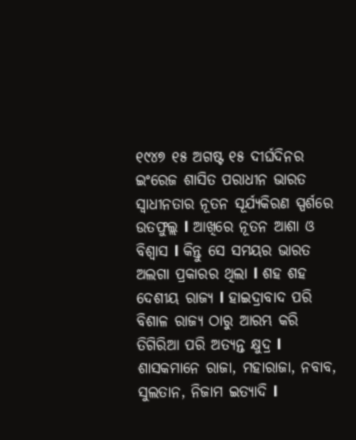୧୯୪୭ ୧୫ ଅଗଷ୍ଟ ୧୫ ଦୀର୍ଘଦିନର ଇଂରେଜ ଶାସିତ ପରାଧୀନ ଭାରତ ସ୍ୱାଧୀନତାର ନୂତନ ସୂର୍ଯ୍ୟକିରଣ ସ୍ପର୍ଶରେ ଉତଫୁଲ୍ଲ l ଆଖିରେ ନୂତନ ଆଶା ଓ ବିଶ୍ୱାସ l କିନ୍ତୁ ସେ ସମୟର ଭାରତ ଅଲଗା ପ୍ରକାରର ଥିଲା l ଶହ ଶହ ଦେଶୀୟ ରାଜ୍ୟ l ହାଇଦ୍ରାବାଦ ପରି ବିଶାଳ ରାଜ୍ୟ ଠାରୁ ଆରମ୍ଭ କରି ତିଗିରିଆ ପରି ଅତ୍ୟନ୍ତ କ୍ଷୁଦ୍ର l ଶାସକମାନେ ରାଜା, ମହାରାଜା, ନବାବ, ସୁଲତାନ, ନିଜାମ ଇତ୍ୟାଦି l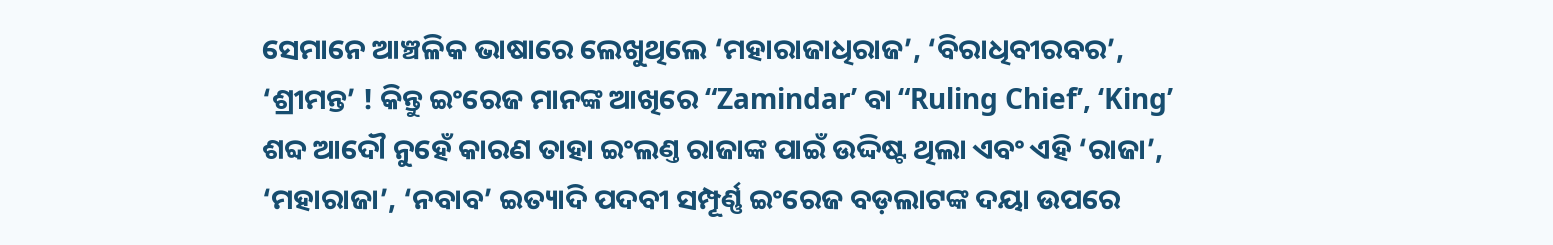ସେମାନେ ଆଞ୍ଚଳିକ ଭାଷାରେ ଲେଖୁଥିଲେ ‘ମହାରାଜାଧିରାଜ’, ‘ବିରାଧିବୀରବର’, ‘ଶ୍ରୀମନ୍ତ’ ! କିନ୍ତୁ ଇଂରେଜ ମାନଙ୍କ ଆଖିରେ “Zamindar’ ବା “Ruling Chief’, ‘King’ ଶବ୍ଦ ଆଦୌ ନୁହେଁ କାରଣ ତାହା ଇଂଲଣ୍ତ ରାଜାଙ୍କ ପାଇଁ ଉଦ୍ଦିଷ୍ଟ ଥିଲା ଏବଂ ଏହି ‘ରାଜା’, ‘ମହାରାଜା’, ‘ନବାବ’ ଇତ୍ୟାଦି ପଦବୀ ସମ୍ପୂର୍ଣ୍ଣ ଇଂରେଜ ବଡ଼ଲାଟଙ୍କ ଦୟା ଉପରେ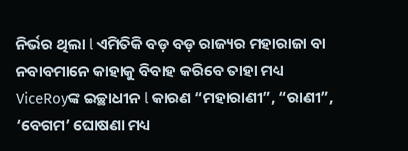ନିର୍ଭର ଥିଲା l ଏମିତିକି ବଡ଼ ବଡ଼ ରାଜ୍ୟର ମହାରାଜା ବା ନବାବମାନେ କାହାକୁ ବିବାହ କରିବେ ତାହା ମଧ୍ୟ ViceRoyଙ୍କ ଇଚ୍ଛାଧୀନ l କାରଣ “ମହାରାଣୀ”, “ରାଣୀ”, ‘ବେଗମ’ ଘୋଷଣା ମଧ୍ୟ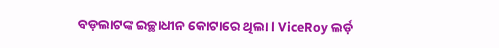ବଡ଼ଲାଟଙ୍କ ଇଚ୍ଛାଧୀନ କୋଟାରେ ଥିଲା l ViceRoy ଲର୍ଡ଼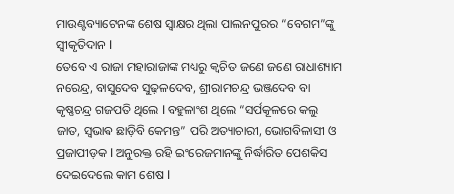ମାଉଣ୍ଟବ୍ୟାଟେନଙ୍କ ଶେଷ ସ୍ଵାକ୍ଷର ଥିଲା ପାଲନପୁରର “ବେଗମ”ଙ୍କୁ ସ୍ୱୀକୃତିଦାନ l
ତେବେ ଏ ରାଜା ମହାରାଜାଙ୍କ ମଧ୍ୟରୁ କ୍ଵଚିତ ଜଣେ ଜଣେ ରାଧାଶ୍ୟାମ ନରେନ୍ଦ୍ର, ବାସୁଦେବ ସୁଢ଼ଳଦେବ, ଶ୍ରୀରାମଚନ୍ଦ୍ର ଭଞ୍ଜଦେବ ବା କୃଷ୍ଣଚନ୍ଦ୍ର ଗଜପତି ଥିଲେ l ବହୁଳାଂଶ ଥିଲେ “ସର୍ପକୂଳରେ କଲୁ ଜାତ, ସ୍ଵଭାଵ ଛାଡ଼ିବି କେମନ୍ତ” ପରି ଅତ୍ୟାଚାରୀ, ଭୋଗବିଳାସୀ ଓ ପ୍ରଜାପୀଡ଼କ l ଅନୁରକ୍ତ ରହି ଇଂରେଜମାନଙ୍କୁ ନିର୍ଦ୍ଧାରିତ ପେଶକିସ ଦେଇଦେଲେ କାମ ଶେଷ l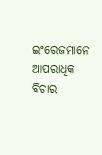ଇଂରେଜମାନେ ଆପରାଧିକ ବିଚାର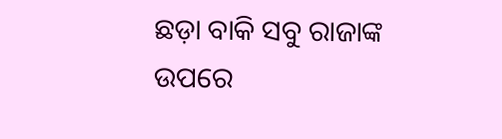ଛଡ଼ା ବାକି ସବୁ ରାଜାଙ୍କ ଉପରେ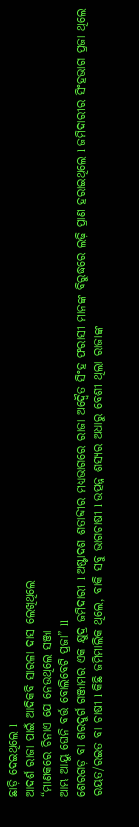ଛାଡ଼ି ଦେଇଥିଲେ l
ଆଦର୍ଶ ରାଜା ପାଇଁ ଆଦିକବି ସାରଳା ଦାସ ଲେଖିଥିଲେ
“ମାଣକରେ ଚିନାଏ ଯେ ନେଉଥିଲେ ସଞ୍ଜା
ଆମ୍ଭ ଆୟୁ ଘେନି ବର୍ତ୍ତ ବୋଲିବେଟି ପ୍ରଜା” ll
ଶେରଗଡ଼ ବା ଶରଦୁର୍ଗ ଗଞ୍ଜାମର ଏକ କ୍ଷୁଦ୍ର ଜମିଦାରୀ l ଅଷ୍ଟାଦଶ ଶତାବ୍ଦୀର ମଧ୍ୟଭାଗରେ ରାଜା ଅଦ୍ୱୈତ ସିଂହ ଫରାସୀ ମାନଙ୍କ ବିରୁଦ୍ଧରେ ଲଢ଼ି ପ୍ରାଣ ହରାଇଥିଲେ l ଜମିଦାରୀର ସିଂହଭାଗ ପ୍ରଜା ଥିଲେ ରୟତ/ରଇତ ବା ଚାଷୀ l କିଛି ଜମିମାଲିକ ଥିଲେ, ବାକି ସବୁ ଭାଗଚାଷୀ l ଉତ୍ପନ୍ନ ଶସ୍ୟର ଅଧାରୁ ବେଶୀ ଥିଲା ରାଜାଙ୍କ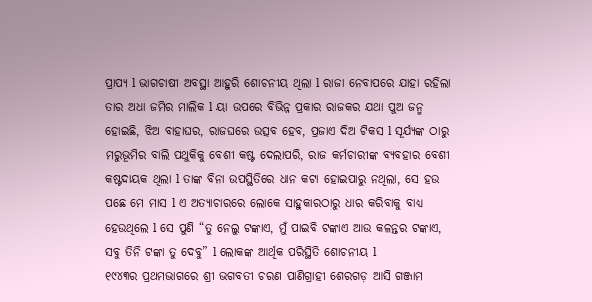ପ୍ରାପ୍ୟ l ଭାଗଚାଷୀ ଅବସ୍ଥା ଆହୁରି ଶୋଚନୀୟ ଥିଲା l ରାଜା ନେବାପରେ ଯାହା ରହିଲା ତାର ଅଧା ଜମିର ମାଲିକ l ୟା ଉପରେ ବିଭିନ୍ନ ପ୍ରକାର ରାଜକର ଯଥା ପୁଅ ଜନ୍ମ ହୋଇଛି, ଝିଅ ବାହାଘର, ରାଜଘରେ ଉତ୍ସବ ହେବ, ପ୍ରଜାଏ ଦିଅ ଟିକସ l ସୂର୍ଯ୍ୟଙ୍କ ଠାରୁ ମରୁଭୂମିର ବାଲି ପଥୁକିକୁ ବେଶୀ କଷ୍ଟ ଦେଲାପରି, ରାଜ କର୍ମଚାରୀଙ୍କ ବ୍ୟବହାର ବେଶୀ କଷ୍ଟଦାୟକ ଥିଲା l ତାଙ୍କ ବିନା ଉପସ୍ଥିତିରେ ଧାନ କଟା ହୋଇପାରୁ ନଥିଲା, ସେ ହଉ ପଛେ ମେ ମାସ l ଏ ଅତ୍ୟାଚାରରେ ଲୋକେ ସାହୁକାରଠାରୁ ଧାର କରିବାକୁ ବାଧ୍ୟ ହେଉଥିଲେ l ସେ ପୁଣି “ତୁ ନେଲୁ ଟଙ୍କାଏ, ମୁଁ ପାଇବି ଟଙ୍କାଏ ଆଉ କଳନ୍ତର ଟଙ୍କାଏ, ସବୁ ତିନି ଟଙ୍କା ତୁ ଦେବୁ” l ଲୋକଙ୍କ ଆର୍ଥିକ ପରିସ୍ଥିତି ଶୋଚନୀୟ l
୧୯୪୩ର ପ୍ରଥମଭାଗରେ ଶ୍ରୀ ଭଗବତୀ ଚରଣ ପାଣିଗ୍ରାହୀ ଶେରଗଡ଼ ଆସି ଗଞ୍ଜାମ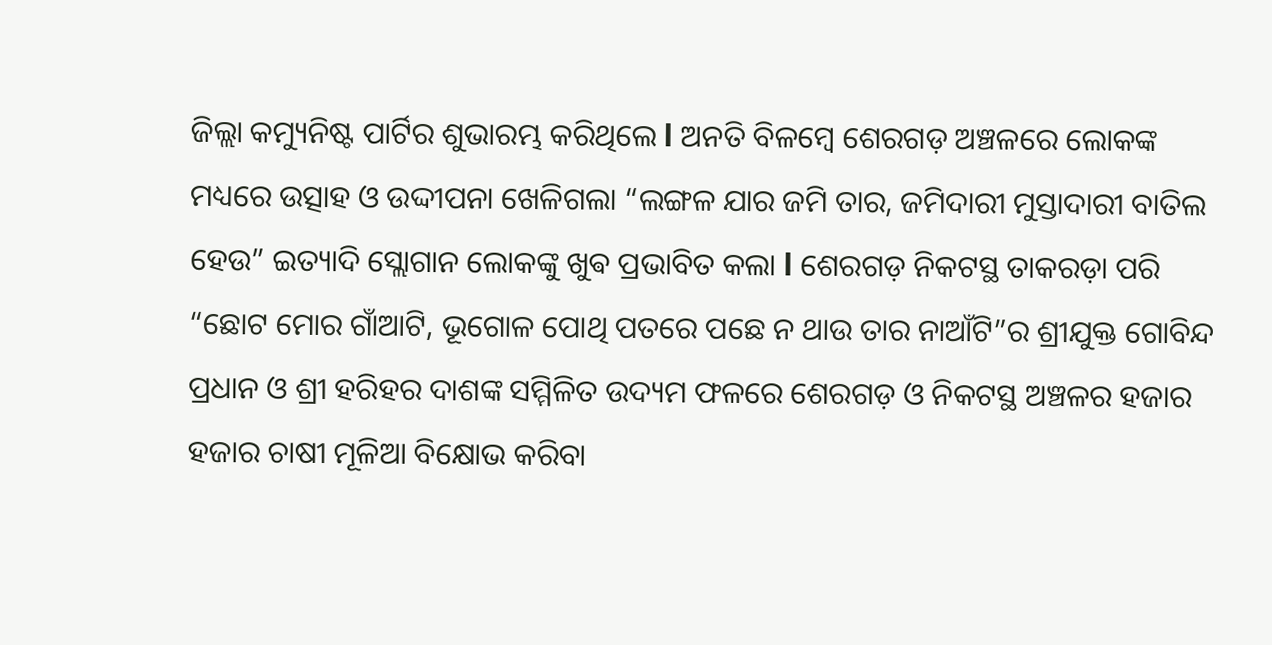ଜିଲ୍ଲା କମ୍ୟୁନିଷ୍ଟ ପାର୍ଟିର ଶୁଭାରମ୍ଭ କରିଥିଲେ l ଅନତି ବିଳମ୍ବେ ଶେରଗଡ଼ ଅଞ୍ଚଳରେ ଲୋକଙ୍କ ମଧ୍ୟରେ ଉତ୍ସାହ ଓ ଉଦ୍ଦୀପନା ଖେଳିଗଲା “ଲଙ୍ଗଳ ଯାର ଜମି ତାର, ଜମିଦାରୀ ମୁସ୍ତାଦାରୀ ବାତିଲ ହେଉ” ଇତ୍ୟାଦି ସ୍ଲୋଗାନ ଲୋକଙ୍କୁ ଖୁଵ ପ୍ରଭାବିତ କଲା l ଶେରଗଡ଼ ନିକଟସ୍ଥ ତାକରଡ଼ା ପରି “ଛୋଟ ମୋର ଗାଁଆଟି, ଭୂଗୋଳ ପୋଥି ପତରେ ପଛେ ନ ଥାଉ ତାର ନାଆଁଟି”ର ଶ୍ରୀଯୁକ୍ତ ଗୋବିନ୍ଦ ପ୍ରଧାନ ଓ ଶ୍ରୀ ହରିହର ଦାଶଙ୍କ ସମ୍ମିଳିତ ଉଦ୍ୟମ ଫଳରେ ଶେରଗଡ଼ ଓ ନିକଟସ୍ଥ ଅଞ୍ଚଳର ହଜାର ହଜାର ଚାଷୀ ମୂଳିଆ ବିକ୍ଷୋଭ କରିବା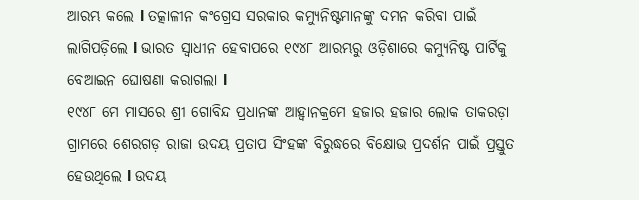ଆରମ୍ଭ କଲେ l ତତ୍କାଳୀନ କଂଗ୍ରେସ ସରକାର କମ୍ୟୁନିଷ୍ଟମାନଙ୍କୁ ଦମନ କରିବା ପାଇଁ ଲାଗିପଡ଼ିଲେ l ଭାରତ ସ୍ୱାଧୀନ ହେବାପରେ ୧୯୪୮ ଆରମ୍ଭରୁ ଓଡ଼ିଶାରେ କମ୍ୟୁନିଷ୍ଟ ପାର୍ଟିକୁ ବେଆଇନ ଘୋଷଣା କରାଗଲା l
୧୯୪୮ ମେ ମାସରେ ଶ୍ରୀ ଗୋବିନ୍ଦ ପ୍ରଧାନଙ୍କ ଆହ୍ୱାନକ୍ରମେ ହଜାର ହଜାର ଲୋକ ତାକରଡ଼ା ଗ୍ରାମରେ ଶେରଗଡ଼ ରାଜା ଉଦୟ ପ୍ରତାପ ସିଂହଙ୍କ ବିରୁଦ୍ଧରେ ବିକ୍ଷୋଭ ପ୍ରଦର୍ଶନ ପାଇଁ ପ୍ରସ୍ତୁତ ହେଉଥିଲେ l ଉଦୟ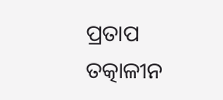ପ୍ରତାପ ତତ୍କାଳୀନ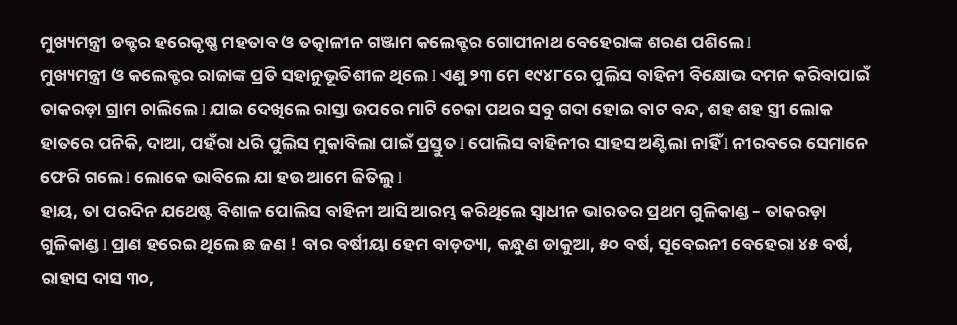ମୁଖ୍ୟମନ୍ତ୍ରୀ ଡକ୍ଟର ହରେକୃଷ୍ଣ ମହତାବ ଓ ତତ୍କାଳୀନ ଗଞ୍ଜାମ କଲେକ୍ଟର ଗୋପୀନାଥ ବେହେରାଙ୍କ ଶରଣ ପଶିଲେ l
ମୁଖ୍ୟମନ୍ତ୍ରୀ ଓ କଲେକ୍ଟର ରାଜାଙ୍କ ପ୍ରତି ସହାନୁଭୂତିଶୀଳ ଥିଲେ l ଏଣୁ ୨୩ ମେ ୧୯୪୮ରେ ପୁଲିସ ବାହିନୀ ବିକ୍ଷୋଭ ଦମନ କରିବାପାଇଁ ତାକରଡ଼ା ଗ୍ରାମ ଚାଲିଲେ l ଯାଇ ଦେଖିଲେ ରାସ୍ତା ଉପରେ ମାଟି ଚେକା ପଥର ସବୁ ଗଦା ହୋଇ ବାଟ ବନ୍ଦ, ଶହ ଶହ ସ୍ତ୍ରୀ ଲୋକ ହାତରେ ପନିକି, ଦାଆ, ପହଁରା ଧରି ପୁଲିସ ମୁକାବିଲା ପାଇଁ ପ୍ରସ୍ତୁତ l ପୋଲିସ ବାହିନୀର ସାହସ ଅଣ୍ଟିଲା ନାହିଁ l ନୀରବରେ ସେମାନେ ଫେରି ଗଲେ l ଲୋକେ ଭାବିଲେ ଯା ହଉ ଆମେ ଜିତିଲୁ l
ହାୟ, ତା ପରଦିନ ଯଥେଷ୍ଟ ବିଶାଳ ପୋଲିସ ବାହିନୀ ଆସି ଆରମ୍ଭ କରିଥିଲେ ସ୍ୱାଧୀନ ଭାରତର ପ୍ରଥମ ଗୁଳିକାଣ୍ଡ – ତାକରଡ଼ା ଗୁଳିକାଣ୍ଡ l ପ୍ରାଣ ହରେଇ ଥିଲେ ଛ ଜଣ ! ବାର ବର୍ଷୀୟା ହେମ ବାଡ଼ତ୍ୟା, କନ୍ଧୁଣ ଡାକୁଆ, ୫୦ ବର୍ଷ, ସୂବେଇନୀ ବେହେରା ୪୫ ବର୍ଷ, ରାହାସ ଦାସ ୩୦,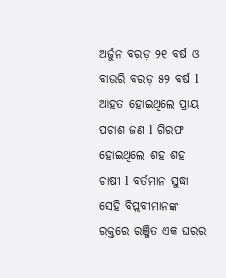ଅର୍ଜୁନ ବରଡ଼ ୨୧ ବର୍ଷ ଓ ବାଉରି ବରଡ଼ ୫୨ ବର୍ଷ l ଆହତ ହୋଇଥିଲେ ପ୍ରାୟ ପଚାଶ ଜଣ l ଗିରଫ ହୋଇଥିଲେ ଶହ ଶହ ଚାଷୀ l ବର୍ତମାନ ସୁଦ୍ଧା ସେହି ବିପ୍ଲବୀମାନଙ୍କ ରକ୍ତରେ ରଞ୍ଜିତ ଏକ ଘରର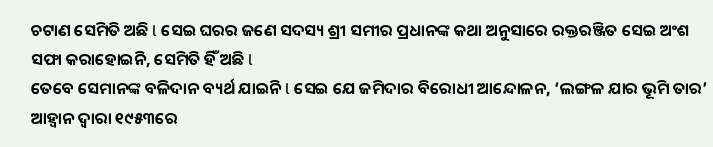ଚଟାଣ ସେମିତି ଅଛି l ସେଇ ଘରର ଜଣେ ସଦସ୍ୟ ଶ୍ରୀ ସମୀର ପ୍ରଧାନଙ୍କ କଥା ଅନୁସାରେ ରକ୍ତରଞ୍ଜିତ ସେଇ ଅଂଶ ସଫା କରାହୋଇନି, ସେମିତି ହିଁ ଅଛି l
ତେବେ ସେମାନଙ୍କ ବଳିଦାନ ବ୍ୟର୍ଥ ଯାଇନି l ସେଇ ଯେ ଜମିଦାର ବିରୋଧୀ ଆନ୍ଦୋଳନ, ‘ଲଙ୍ଗଳ ଯାର ଭୂମି ତାର’ ଆହ୍ୱାନ ଦ୍ଵାରା ୧୯୫୩ରେ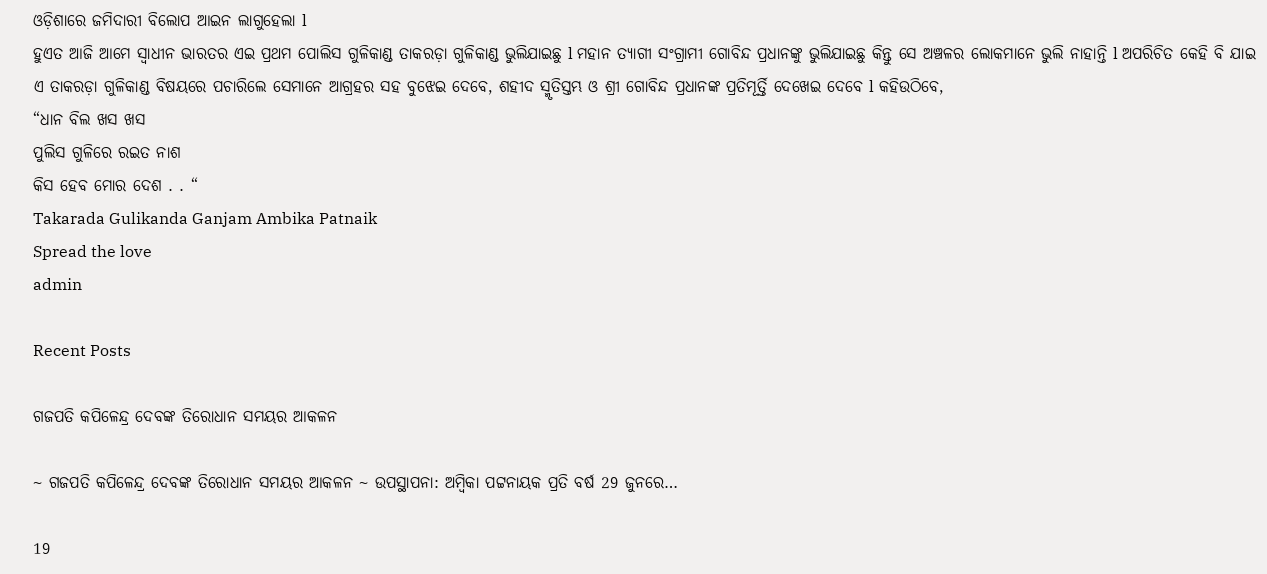ଓଡ଼ିଶାରେ ଜମିଦାରୀ ବିଲୋପ ଆଇନ ଲାଗୁହେଲା l
ହୁଏତ ଆଜି ଆମେ ସ୍ୱାଧୀନ ଭାରତର ଏଇ ପ୍ରଥମ ପୋଲିସ ଗୁଳିକାଣ୍ଡ ତାକରଡ଼ା ଗୁଳିକାଣ୍ଡ ଭୁଲିଯାଇଛୁ l ମହାନ ତ୍ୟାଗୀ ସଂଗ୍ରାମୀ ଗୋବିନ୍ଦ ପ୍ରଧାନଙ୍କୁ ଭୁଲିଯାଇଛୁ କିନ୍ତୁ ସେ ଅଞ୍ଚଳର ଲୋକମାନେ ଭୁଲି ନାହାନ୍ତି l ଅପରିଚିତ କେହି ବି ଯାଇ ଏ ତାକରଡ଼ା ଗୁଳିକାଣ୍ଡ ବିଷୟରେ ପଚାରିଲେ ସେମାନେ ଆଗ୍ରହର ସହ ବୁଝେଇ ଦେବେ, ଶହୀଦ ସ୍ମୃତିସ୍ତମ୍ଭ ଓ ଶ୍ରୀ ଗୋବିନ୍ଦ ପ୍ରଧାନଙ୍କ ପ୍ରତିମୂର୍ତ୍ତି ଦେଖେଇ ଦେବେ l କହିଉଠିବେ,
“ଧାନ ବିଲ ଖସ ଖସ
ପୁଲିସ ଗୁଳିରେ ରଇତ ନାଶ
କିସ ହେବ ମୋର ଦେଶ . . “
Takarada Gulikanda Ganjam Ambika Patnaik
Spread the love
admin

Recent Posts

ଗଜପତି କପିଳେନ୍ଦ୍ର ଦେବଙ୍କ ତିରୋଧାନ ସମୟର ଆକଳନ

~ ଗଜପତି କପିଳେନ୍ଦ୍ର ଦେବଙ୍କ ତିରୋଧାନ ସମୟର ଆକଳନ ~ ଉପସ୍ଥାପନା: ଅମ୍ବିକା ପଟ୍ଟନାୟକ ପ୍ରତି ବର୍ଷ 29 ଜୁନରେ…

19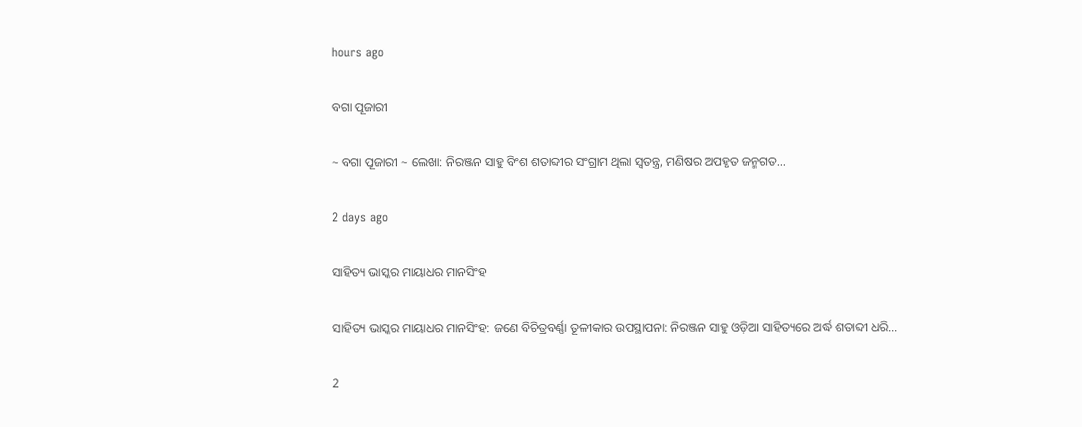hours ago

ବଗା ପୂଜାରୀ

~ ବଗା ପୂଜାରୀ ~ ଲେଖା: ନିରଞ୍ଜନ ସାହୁ ବିଂଶ ଶତାବ୍ଦୀର ସଂଗ୍ରାମ ଥିଲା ସ୍ଵତନ୍ତ୍ର, ମଣିଷର ଅପହୃତ ଜନ୍ମଗତ…

2 days ago

ସାହିତ୍ୟ ଭାସ୍କର ମାୟାଧର ମାନସିଂହ

ସାହିତ୍ୟ ଭାସ୍କର ମାୟାଧର ମାନସିଂହ: ଜଣେ ବିଚିତ୍ରବର୍ଣ୍ଣା ତୂଳୀକାର ଉପସ୍ଥାପନା: ନିରଞ୍ଜନ ସାହୁ ଓଡ଼ିଆ ସାହିତ୍ୟରେ ଅର୍ଦ୍ଧ ଶତାବ୍ଦୀ ଧରି…

2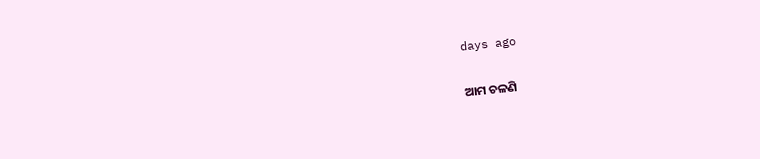days ago

ଆମ ଚଳଣି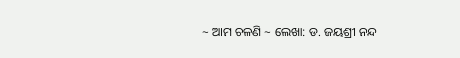~ ଆମ ଚଳଣି ~ ଲେଖା: ଡ. ଜୟଶ୍ରୀ ନନ୍ଦ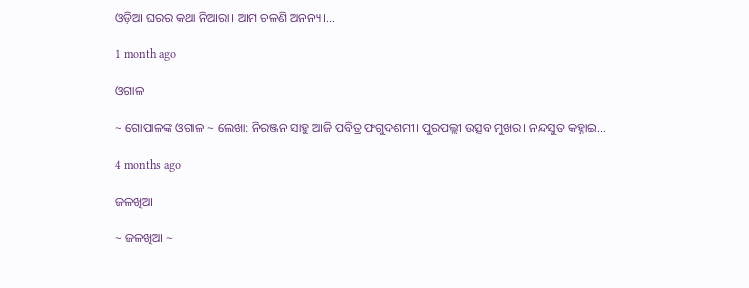ଓଡ଼ିଆ ଘରର କଥା ନିଆରା। ଆମ ଚଳଣି ଅନନ୍ୟ।…

1 month ago

ଓଗାଳ

~ ଗୋପାଳଙ୍କ ଓଗାଳ ~ ଲେଖା: ନିରଞ୍ଜନ ସାହୁ ଆଜି ପବିତ୍ର ଫଗୁଦଶମୀ। ପୁରପଲ୍ଲୀ ଉତ୍ସବ ମୁଖର। ନନ୍ଦସୁତ କହ୍ନାଇ…

4 months ago

ଜଳଖିଆ

~ ଜଳଖିଆ ~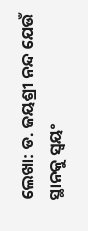ଲେଖା: ଡ. ଜୟଶ୍ରୀ ନନ୍ଦ ଯେଉଁ ସ୍ଥାନକୁ ସ୍ବୟଂ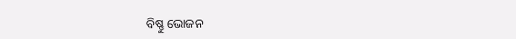ବିଷ୍ଣୁ ଭୋଜନ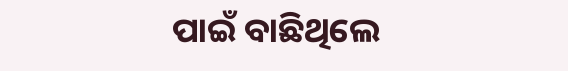ପାଇଁ ବାଛିଥିଲେ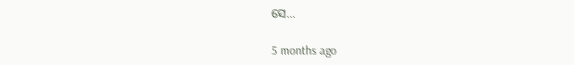ସେ…

5 months ago